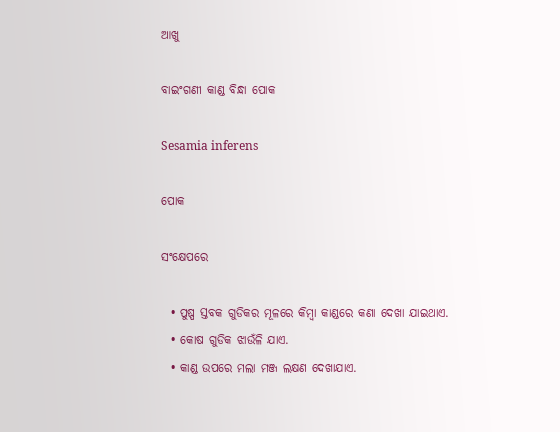ଆଖୁ

ବାଇଂଗଣୀ କାଣ୍ଡ ବିନ୍ଧା ପୋକ

Sesamia inferens

ପୋକ

ସଂକ୍ଷେପରେ

  • ପୁଷ୍ପ ସ୍ତବକ ଗୁଡିକର ମୂଳରେ କିମ୍ବା କାଣ୍ଡରେ କଣା ଦେଖା ଯାଇଥାଏ.
  • କୋଷ ଗୁଡିକ ଝାଉଁଳି ଯାଏ.
  • କାଣ୍ଡ ଉପରେ ମଲା ମଞ୍ଜ ଲକ୍ଷଣ ଦେଖାଯାଏ.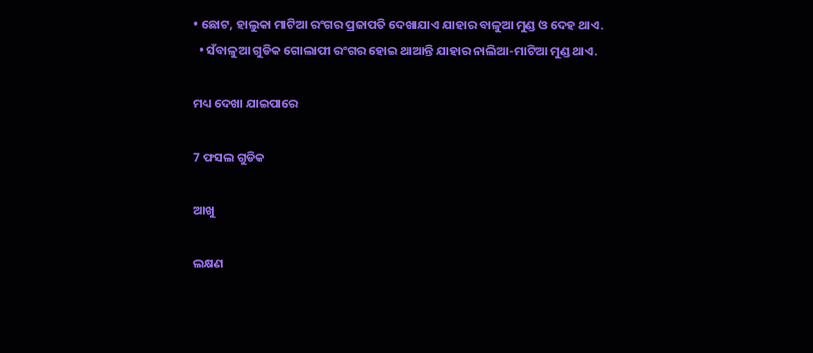• ଛୋଟ, ହାଲୁକା ମାଟିଆ ରଂଗର ପ୍ରଜାପତି ଦେଖାଯାଏ ଯାହାର ବାଳୁଆ ମୁଣ୍ଡ ଓ ଦେହ ଥାଏ.
  • ସଁବାଳୁଆ ଗୁଡିକ ଗୋଲାପୀ ରଂଗର ହୋଇ ଥାଆନ୍ତି ଯାହାର ନାଲିଆ-ମାଟିଆ ମୁଣ୍ଡ ଥାଏ.

ମଧ୍ୟ ଦେଖା ଯାଇପାରେ

7 ଫସଲ ଗୁଡିକ

ଆଖୁ

ଲକ୍ଷଣ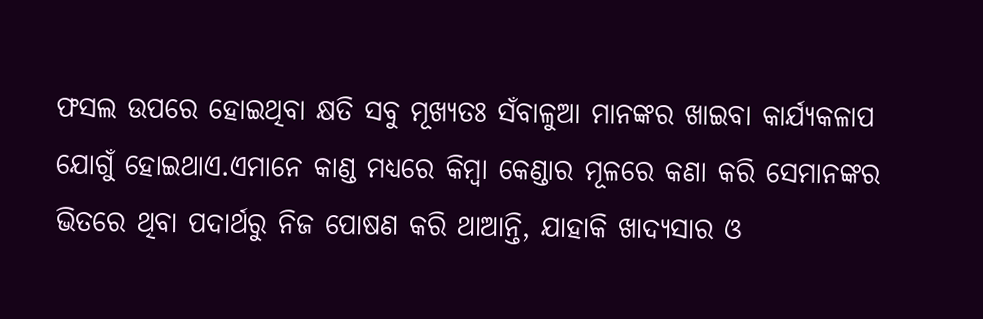ଫସଲ ଉପରେ ହୋଇଥିବା କ୍ଷତି ସବୁ ମୂଖ୍ୟତଃ ସଁବାଳୁଆ ମାନଙ୍କର ଖାଇବା କାର୍ଯ୍ୟକଳାପ ଯୋଗୁଁ ହୋଇଥାଏ.ଏମାନେ କାଣ୍ଡ ମଧ୍ୟରେ କିମ୍ବା କେଣ୍ଡାର ମୂଳରେ କଣା କରି ସେମାନଙ୍କର ଭିତରେ ଥିବା ପଦାର୍ଥରୁ ନିଜ ପୋଷଣ କରି ଥାଆନ୍ତି, ଯାହାକି ଖାଦ୍ୟସାର ଓ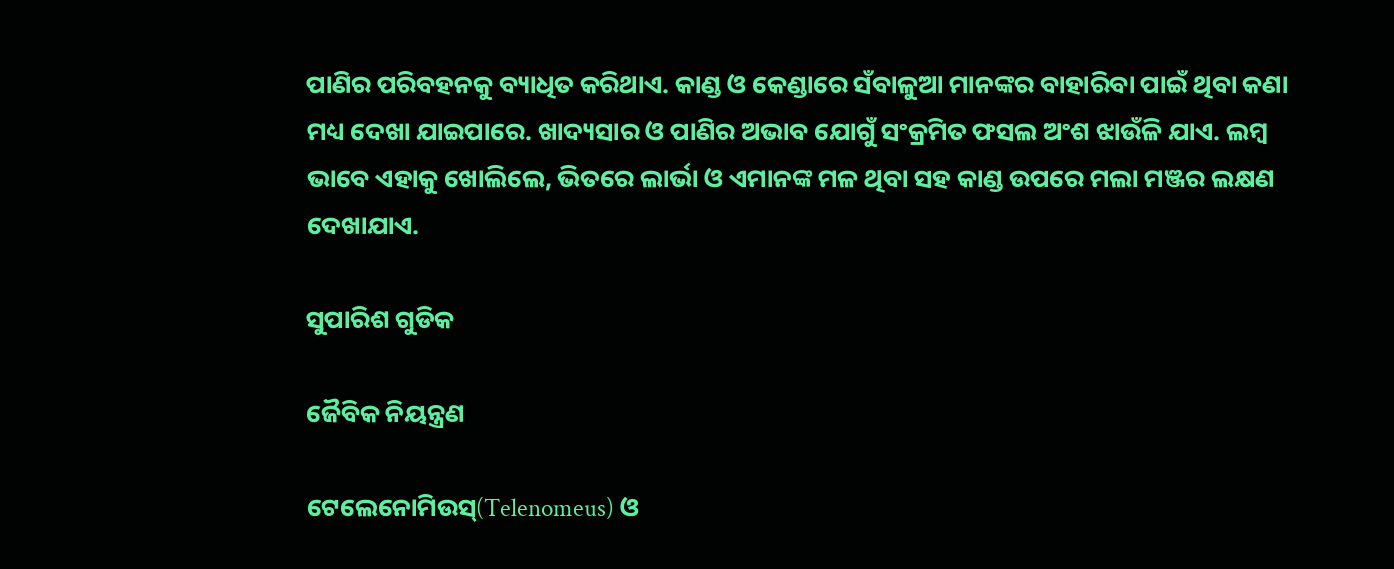ପାଣିର ପରିବହନକୁ ବ୍ୟାଧିତ କରିଥାଏ. କାଣ୍ଡ ଓ କେଣ୍ଡାରେ ସଁବାଳୁଆ ମାନଙ୍କର ବାହାରିବା ପାଇଁ ଥିବା କଣା ମଧ୍ୟ ଦେଖା ଯାଇପାରେ. ଖାଦ୍ୟସାର ଓ ପାଣିର ଅଭାବ ଯୋଗୁଁ ସଂକ୍ରମିତ ଫସଲ ଅଂଶ ଝାଉଁଳି ଯାଏ. ଲମ୍ବ ଭାବେ ଏହାକୁ ଖୋଲିଲେ, ଭିତରେ ଲାର୍ଭା ଓ ଏମାନଙ୍କ ମଳ ଥିବା ସହ କାଣ୍ଡ ଉପରେ ମଲା ମଞ୍ଜର ଲକ୍ଷଣ ଦେଖାଯାଏ.

ସୁପାରିଶ ଗୁଡିକ

ଜୈବିକ ନିୟନ୍ତ୍ରଣ

ଟେଲେନୋମିଉସ୍(Telenomeus) ଓ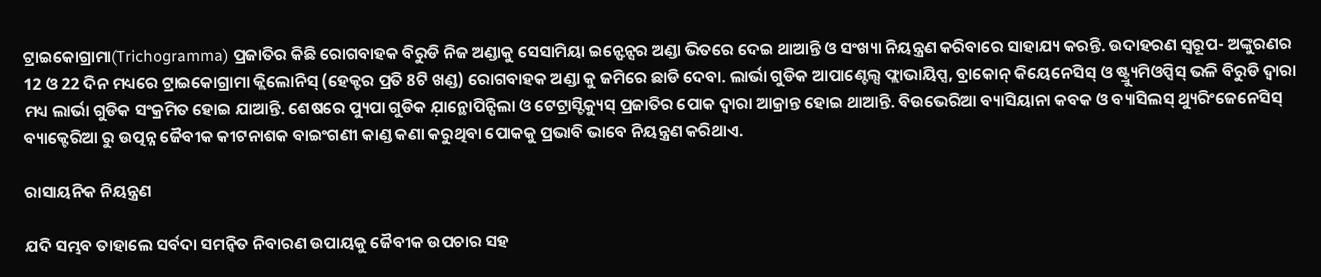ଟ୍ରାଇକୋଗ୍ରାମା(Trichogramma) ପ୍ରଜାତିର କିଛି ରୋଗବାହକ ବିରୁଡି ନିଜ ଅଣ୍ଡାକୁ ସେସାମିୟା ଇନ୍ଫେନ୍ସର ଅଣ୍ଡା ଭିତରେ ଦେଇ ଥାଆନ୍ତି ଓ ସଂଖ୍ୟା ନିୟନ୍ତ୍ରଣ କରିବାରେ ସାହାଯ୍ୟ କରନ୍ତି. ଉଦାହରଣ ସ୍ୱରୂପ- ଅଙ୍କୁରଣର 12 ଓ 22 ଦିନ ମଧ୍ୟରେ ଟ୍ରାଇକୋଗ୍ରାମା କ୍ଲିଲୋନିସ୍ (ହେକ୍ଟର ପ୍ରତି 8ଟି ଖଣ୍ଡ) ରୋଗବାହକ ଅଣ୍ଡା କୁ ଜମିରେ ଛାଡି ଦେବା. ଲାର୍ଭା ଗୁଡିକ ଆପାଣ୍ଟେଲ୍ସ ଫ୍ଲାଭାୟିପ୍ସ, ବ୍ରାକୋନ୍ କିୟେନେସିସ୍ ଓ ଷ୍ଟ୍ର୍ୟୁମିଓପ୍ସିସ୍ ଭଳି ବିରୁଡି ଦ୍ୱାରା ମଧ୍ୟ ଲାର୍ଭା ଗୁଡିକ ସଂକ୍ରମିତ ହୋଇ ଯାଆନ୍ତି. ଶେଷରେ ପ୍ୟୁପା ଗୁଡିକ ଯ଼ାନ୍ଥୋପିନ୍ପିଲା ଓ ଟେଟ୍ରାସ୍ଟିକ୍ୟୁସ୍ ପ୍ରଜାତିର ପୋକ ଦ୍ୱାରା ଆକ୍ରାନ୍ତ ହୋଇ ଥାଆନ୍ତି. ବିଉଭେରିଆ ବ୍ୟାସିୟାନା କବକ ଓ ବ୍ୟାସିଲସ୍ ଥ୍ୟୁରିଂଜେନେସିସ୍ ବ୍ୟାକ୍ଟେରିଆ ରୁ ଉତ୍ପନ୍ନ ଜୈବୀକ କୀଟନାଶକ ବାଇଂଗଣୀ କାଣ୍ଡ କଣା କରୁଥିବା ପୋକକୁ ପ୍ରଭାବି ଭାବେ ନିୟନ୍ତ୍ରଣ କରିଥାଏ.

ରାସାୟନିକ ନିୟନ୍ତ୍ରଣ

ଯଦି ସମ୍ଭବ ତାହାଲେ ସର୍ବଦା ସମନ୍ଵିତ ନିବାରଣ ଉପାୟକୁ ଜୈବୀକ ଉପଚାର ସହ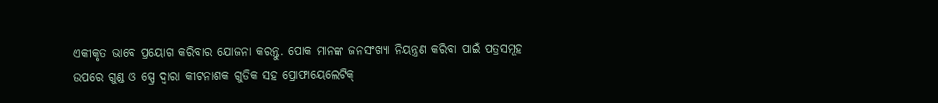ଏକୀକୃତ ଭାବେ ପ୍ରୟୋଗ କରିବାର ଯୋଜନା କରନ୍ତୁ. ପୋକ ମାନଙ୍କ ଜନସଂଖ୍ୟା ନିୟନ୍ତ୍ରଣ କରିବା ପାଇଁ ପତ୍ରସମୂହ ଉପରେ ଗୁଣ୍ଡ ଓ ସ୍ପ୍ରେ ଦ୍ୱାରା କୀଟନାଶକ ଗୁଡିକ ସହ ପ୍ରୋଫାୟେଲେଟିକ୍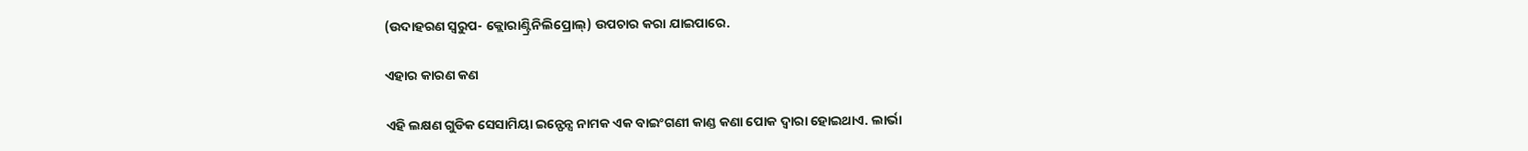(ଉଦାହରଣ ସ୍ୱରୁପ- କ୍ଲୋରାଣ୍ଟ୍ରିନିଲିପ୍ରୋଲ୍) ଉପଚାର କରା ଯାଇପାରେ.

ଏହାର କାରଣ କଣ

ଏହି ଲକ୍ଷଣ ଗୁଡିକ ସେସାମିୟା ଇନ୍ଫେନ୍ସ ନାମକ ଏକ ବାଇଂଗଣୀ କାଣ୍ଡ କଣା ପୋକ ଦ୍ୱାରା ହୋଇଥାଏ. ଲାର୍ଭା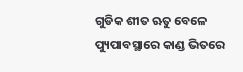ଗୁଡିକ ଶୀତ ଋତୁ ବେଳେ ପ୍ୟୁପାବସ୍ଥାରେ କାଣ୍ଡ ଭିତରେ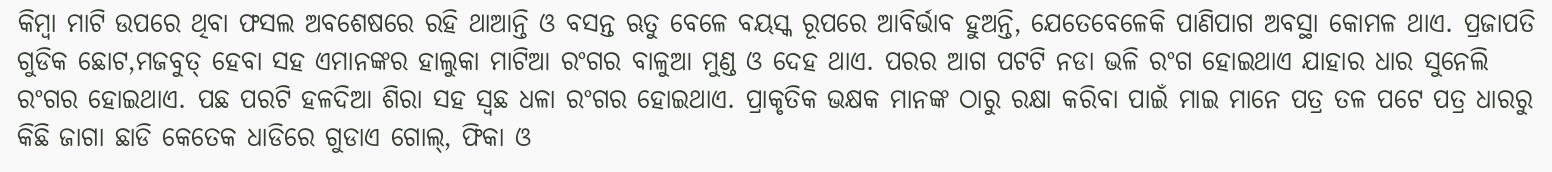କିମ୍ବା ମାଟି ଉପରେ ଥିବା ଫସଲ ଅବଶେଷରେ ରହି ଥାଆନ୍ତି ଓ ବସନ୍ତ ଋତୁ ବେଳେ ବୟସ୍କ ରୂପରେ ଆବିର୍ଭାବ ହୁଅନ୍ତି, ଯେତେବେଳେକି ପାଣିପାଗ ଅବସ୍ଥା କୋମଳ ଥାଏ. ପ୍ରଜାପତି ଗୁଡିକ ଛୋଟ,ମଜବୁତ୍ ହେବା ସହ ଏମାନଙ୍କର ହାଲୁକା ମାଟିଆ ରଂଗର ବାଳୁଆ ମୁଣ୍ଡ ଓ ଦେହ ଥାଏ. ପରର ଆଗ ପଟଟି ନଡା ଭଳି ରଂଗ ହୋଇଥାଏ ଯାହାର ଧାର ସୁନେଲି ରଂଗର ହୋଇଥାଏ. ପଛ ପରଟି ହଳଦିଆ ଶିରା ସହ ସ୍ଵଛ ଧଳା ରଂଗର ହୋଇଥାଏ. ପ୍ରାକୃତିକ ଭକ୍ଷକ ମାନଙ୍କ ଠାରୁ ରକ୍ଷା କରିବା ପାଇଁ ମାଇ ମାନେ ପତ୍ର ତଳ ପଟେ ପତ୍ର ଧାରରୁ କିଛି ଜାଗା ଛାଡି କେତେକ ଧାଡିରେ ଗୁଡାଏ ଗୋଲ୍, ଫିକା ଓ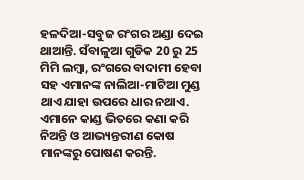ହଳଦିଆ-ସବୁଜ ରଂଗର ଅଣ୍ଡା ଦେଇ ଥାଆନ୍ତି. ସଁବାଳୁଆ ଗୁଡିକ 20 ରୁ 25 ମିମି ଲମ୍ବା, ରଂଗରେ ବାଦାମୀ ହେବା ସହ ଏମାନଙ୍କ ନାଲିଆ-ମାଟିଆ ମୁଣ୍ଡ ଥାଏ ଯାହା ଉପରେ ଧାର ନଥାଏ. ଏମାନେ କାଣ୍ଡ ଭିତରେ କଣା କରି ନିଅନ୍ତି ଓ ଆଭ୍ୟନ୍ତରୀଣ କୋଷ ମାନଙ୍କରୁ ପୋଷଣ କରନ୍ତି.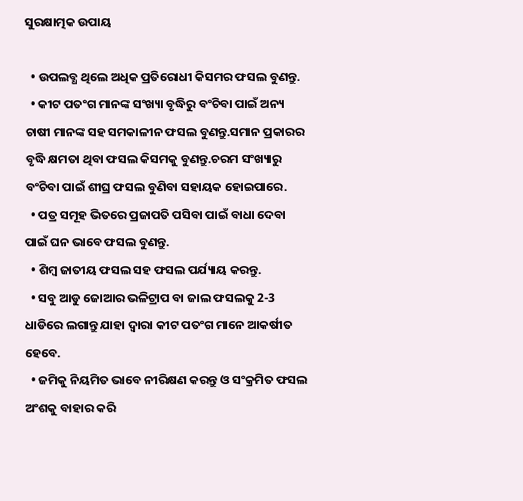ସୁରକ୍ଷାତ୍ମକ ଉପାୟ

  • ଉପଲବ୍ଧ ଥିଲେ ଅଧିକ ପ୍ରତିରୋଧୀ କିସମର ଫସଲ ବୁଣନ୍ତୁ.
  • କୀଟ ପତଂଗ ମାନଙ୍କ ସଂଖ୍ୟା ବୃଦ୍ଧିରୁ ବଂଚିବା ପାଇଁ ଅନ୍ୟ ଚାଷୀ ମାନଙ୍କ ସହ ସମକାଳୀନ ଫସଲ ବୁଣନ୍ତୁ.ସମାନ ପ୍ରକାରର ବୃଦ୍ଧି କ୍ଷମତା ଥିବା ଫସଲ କିସମକୁ ବୁଣନ୍ତୁ.ଚରମ ସଂଖ୍ୟାରୁ ବଂଚିବା ପାଇଁ ଶୀଘ୍ର ଫସଲ ବୁଣିବା ସହାୟକ ହୋଇପାରେ.
  • ପତ୍ର ସମୂହ ଭିତରେ ପ୍ରଜାପତି ପସିବା ପାଇଁ ବାଧା ଦେବା ପାଇଁ ଘନ ଭାବେ ଫସଲ ବୁଣନ୍ତୁ.
  • ଶିମ୍ବ ଜାତୀୟ ଫସଲ ସହ ଫସଲ ପର୍ଯ୍ୟାୟ କରନ୍ତୁ.
  • ସବୁ ଆଡୁ ଜୋଆର ଭଳିଟ୍ରାପ ବା ଜାଲ ଫସଲକୁ 2-3 ଧାଡିରେ ଲଗାନ୍ତୁ ଯାହା ଦ୍ୱାରା କୀଟ ପତଂଗ ମାନେ ଆକର୍ଷୀତ ହେବେ.
  • ଜମିକୁ ନିୟମିତ ଭାବେ ନୀରିକ୍ଷଣ କରନ୍ତୁ ଓ ସଂକ୍ରମିତ ଫସଲ ଅଂଶକୁ ବାହାର କରି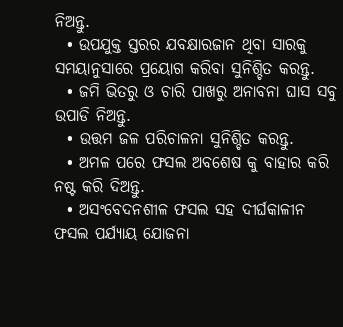ନିଅନ୍ତୁ.
  • ଉପଯୁକ୍ତ ସ୍ତରର ଯବକ୍ଷାରଜାନ ଥିବା ସାରକୁ ସମୟାନୁସାରେ ପ୍ରୟୋଗ କରିବା ସୁନିଶ୍ଚିତ କରନ୍ତୁ.
  • ଜମି ଭିତରୁ ଓ ଚାରି ପାଖରୁ ଅନାବନା ଘାସ ସବୁ ଉପାଡି ନିଅନ୍ତୁ.
  • ଉତ୍ତମ ଜଳ ପରିଚାଳନା ସୁନିଶ୍ଚିତ କରନ୍ତୁ.
  • ଅମଳ ପରେ ଫସଲ ଅବଶେଷ କୁ ବାହାର କରି ନଷ୍ଟ କରି ଦିଅନ୍ତୁ.
  • ଅସଂବେଦନଶୀଳ ଫସଲ ସହ ଦୀର୍ଘକାଳୀନ ଫସଲ ପର୍ଯ୍ୟାୟ ଯୋଜନା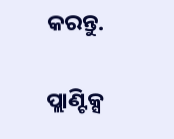କରନ୍ତୁ.

ପ୍ଲାଣ୍ଟିକ୍ସ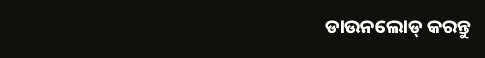ଡାଉନଲୋଡ୍ କରନ୍ତୁ